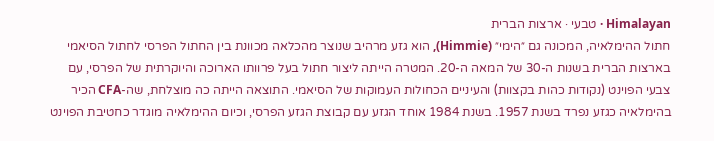Himalayan · טבעי · ארצות הברית
חתול ההימלאיה, המכונה גם ״הימי״ (Himmie), הוא גזע מרהיב שנוצר מהכלאה מכוונת בין החתול הפרסי לחתול הסיאמי בארצות הברית בשנות ה-30 של המאה ה-20. המטרה הייתה ליצור חתול בעל פרוותו הארוכה והיוקרתית של הפרסי, עם צבעי הפוינט (נקודות כהות בקצוות) והעיניים הכחולות העמוקות של הסיאמי. התוצאה הייתה כה מוצלחת, שה-CFA הכיר בהימלאיה כגזע נפרד בשנת 1957. בשנת 1984 אוחד הגזע עם קבוצת הגזע הפרסי, וכיום ההימלאיה מוגדר כחטיבת הפוינט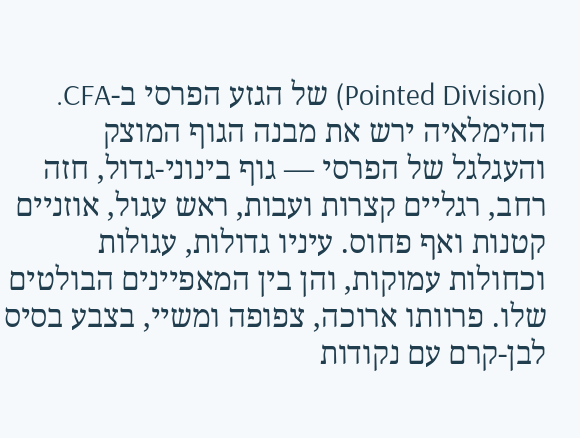(Pointed Division) של הגזע הפרסי ב-CFA. ההימלאיה ירש את מבנה הגוף המוצק והעגלגל של הפרסי — גוף בינוני-גדול, חזה רחב, רגליים קצרות ועבות, ראש עגול, אוזניים קטנות ואף פחוס. עיניו גדולות, עגולות וכחולות עמוקות, והן בין המאפיינים הבולטים שלו. פרוותו ארוכה, צפופה ומשיי, בצבע בסיס לבן-קרם עם נקודות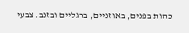כהות בפנים, באוזניים, ברגליים ובזנב. צבעי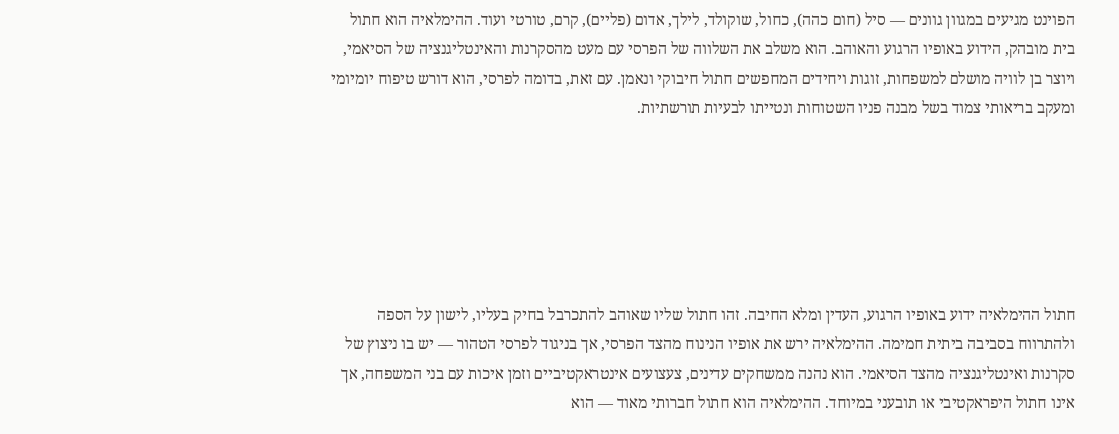הפוינט מגיעים במגוון גוונים — סיל (חום כהה), כחול, שוקולד, לילך, אדום (פליים), קרם, טורטי ועוד. ההימלאיה הוא חתול בית מובהק, הידוע באופיו הרגוע והאוהב. הוא משלב את השלווה של הפרסי עם מעט מהסקרנות והאינטליגנציה של הסיאמי, ויוצר בן לוויה מושלם למשפחות, זוגות ויחידים המחפשים חתול חיבוקי ונאמן. עם זאת, בדומה לפרסי, הוא דורש טיפוח יומיומי ומעקב בריאותי צמוד בשל מבנה פניו השטוחות ונטייתו לבעיות תורשתיות.






חתול ההימלאיה ידוע באופיו הרגוע, העדין ומלא החיבה. זהו חתול שליו שאוהב להתכרבל בחיק בעליו, לישון על הספה ולהתרווח בסביבה ביתית חמימה. ההימלאיה ירש את אופיו הנינוח מהצד הפרסי, אך בניגוד לפרסי הטהור — יש בו ניצוץ של סקרנות ואינטליגנציה מהצד הסיאמי. הוא נהנה ממשחקים עדינים, צעצועים אינטראקטיביים וזמן איכות עם בני המשפחה, אך אינו חתול היפראקטיבי או תובעני במיוחד. ההימלאיה הוא חתול חברותי מאוד — הוא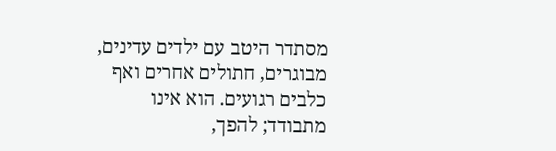מסתדר היטב עם ילדים עדינים, מבוגרים, חתולים אחרים ואף כלבים רגועים. הוא אינו מתבודד; להפך,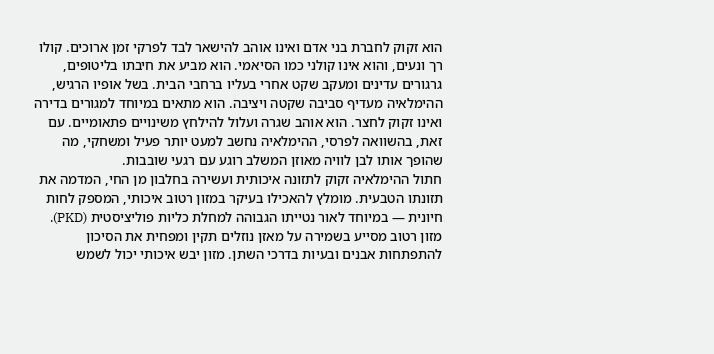הוא זקוק לחברת בני אדם ואינו אוהב להישאר לבד לפרקי זמן ארוכים. קולו רך ונעים, והוא אינו קולני כמו הסיאמי. הוא מביע את חיבתו בליטופים, גרגורים עדינים ומעקב שקט אחרי בעליו ברחבי הבית. בשל אופיו הרגיש, ההימלאיה מעדיף סביבה שקטה ויציבה. הוא מתאים במיוחד למגורים בדירה ואינו זקוק לחצר. הוא אוהב שגרה ועלול להילחץ משינויים פתאומיים. עם זאת, בהשוואה לפרסי, ההימלאיה נחשב למעט יותר פעיל ומשחקי, מה שהופך אותו לבן לוויה מאוזן המשלב רוגע עם רגעי שובבות.
חתול ההימלאיה זקוק לתזונה איכותית ועשירה בחלבון מן החי, המדמה את תזונתו הטבעית. מומלץ להאכילו בעיקר במזון רטוב איכותי, המספק לחות חיונית — במיוחד לאור נטייתו הגבוהה למחלת כליות פוליציסטית (PKD). מזון רטוב מסייע בשמירה על מאזן נוזלים תקין ומפחית את הסיכון להתפתחות אבנים ובעיות בדרכי השתן. מזון יבש איכותי יכול לשמש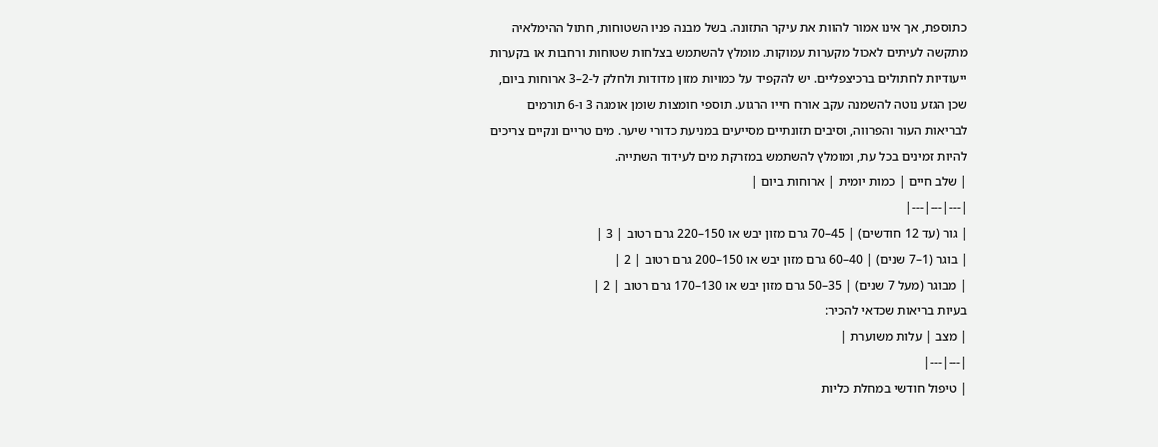כתוספת, אך אינו אמור להוות את עיקר התזונה. בשל מבנה פניו השטוחות, חתול ההימלאיה מתקשה לעיתים לאכול מקערות עמוקות. מומלץ להשתמש בצלחות שטוחות ורחבות או בקערות ייעודיות לחתולים ברכיצפליים. יש להקפיד על כמויות מזון מדודות ולחלק ל-2–3 ארוחות ביום, שכן הגזע נוטה להשמנה עקב אורח חייו הרגוע. תוספי חומצות שומן אומגה 3 ו-6 תורמים לבריאות העור והפרווה, וסיבים תזונתיים מסייעים במניעת כדורי שיער. מים טריים ונקיים צריכים להיות זמינים בכל עת, ומומלץ להשתמש במזרקת מים לעידוד השתייה.
| שלב חיים | כמות יומית | ארוחות ביום |
|---|---|---|
| גור (עד 12 חודשים) | 45–70 גרם מזון יבש או 150–220 גרם רטוב | 3 |
| בוגר (1–7 שנים) | 40–60 גרם מזון יבש או 150–200 גרם רטוב | 2 |
| מבוגר (מעל 7 שנים) | 35–50 גרם מזון יבש או 130–170 גרם רטוב | 2 |
בעיות בריאות שכדאי להכיר:
| מצב | עלות משוערת |
|---|---|
| טיפול חודשי במחלת כליות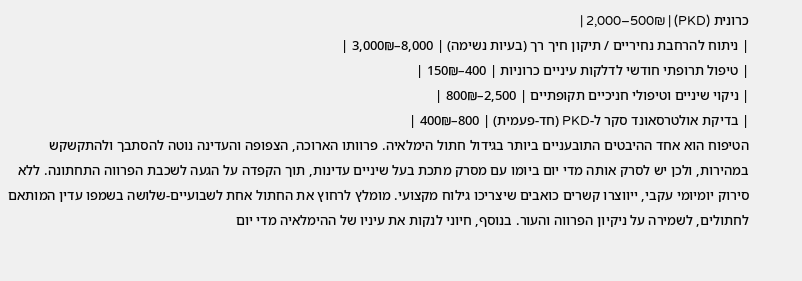כרונית (PKD) | 2,000–500₪ |
| ניתוח להרחבת נחיריים / תיקון חיך רך (בעיות נשימה) | 8,000–3,000₪ |
| טיפול תרופתי חודשי לדלקות עיניים כרוניות | 400–150₪ |
| ניקוי שיניים וטיפולי חניכיים תקופתיים | 2,500–800₪ |
| בדיקת אולטרסאונד סקר ל-PKD (חד-פעמית) | 800–400₪ |
הטיפוח הוא אחד ההיבטים התובעניים ביותר בגידול חתול הימלאיה. פרוותו הארוכה, הצפופה והעדינה נוטה להסתבך ולהתקשקש במהירות, ולכן יש לסרק אותה מדי יום ביומו עם מסרק מתכת בעל שיניים עדינות, תוך הקפדה על הגעה לשכבת הפרווה התחתונה. ללא סירוק יומיומי עקבי, ייווצרו קשרים כואבים שיצריכו גילוח מקצועי. מומלץ לרחוץ את החתול אחת לשבועיים-שלושה בשמפו עדין המותאם לחתולים, לשמירה על ניקיון הפרווה והעור. בנוסף, חיוני לנקות את עיניו של ההימלאיה מדי יום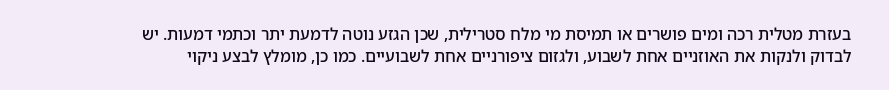בעזרת מטלית רכה ומים פושרים או תמיסת מי מלח סטרילית, שכן הגזע נוטה לדמעת יתר וכתמי דמעות. יש לבדוק ולנקות את האוזניים אחת לשבוע, ולגזום ציפורניים אחת לשבועיים. כמו כן, מומלץ לבצע ניקוי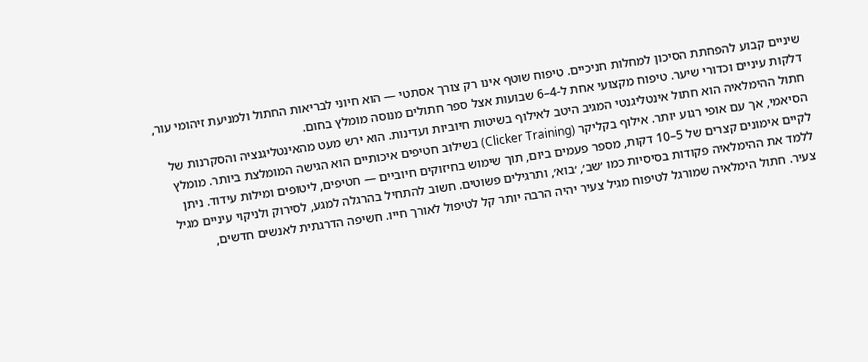שיניים קבוע להפחתת הסיכון למחלות חניכיים. טיפוח שוטף אינו רק צורך אסתטי — הוא חיוני לבריאות החתול ולמניעת זיהומי עור, דלקות עיניים וכדורי שיער. טיפוח מקצועי אחת ל-4–6 שבועות אצל ספר חתולים מנוסה מומלץ בחום.
חתול ההימלאיה הוא חתול אינטליגנטי המגיב היטב לאילוף בשיטות חיוביות ועדינות. הוא ירש מעט מהאינטליגנציה והסקרנות של הסיאמי, אך עם אופי רגוע יותר. אילוף בקליקר (Clicker Training) בשילוב חטיפים איכותיים הוא הגישה המומלצת ביותר. מומלץ לקיים אימונים קצרים של 5–10 דקות, מספר פעמים ביום, תוך שימוש בחיזוקים חיוביים — חטיפים, ליטופים ומילות עידוד. ניתן ללמד את ההימלאיה פקודות בסיסיות כמו ׳שב׳, ׳בוא׳, ותרגילים פשוטים. חשוב להתחיל בהרגלה למגע, לסירוק ולניקוי עיניים מגיל צעיר. חתול הימלאיה שמורגל לטיפוח מגיל צעיר יהיה הרבה יותר קל לטיפול לאורך חייו. חשיפה הדרגתית לאנשים חדשים,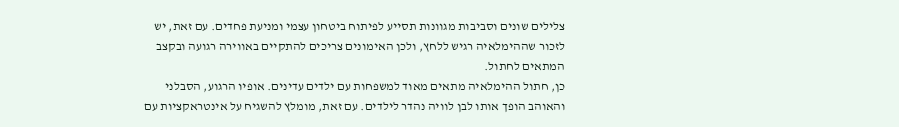צלילים שונים וסביבות מגוונות תסייע לפיתוח ביטחון עצמי ומניעת פחדים. עם זאת, יש לזכור שההימלאיה רגיש ללחץ, ולכן האימונים צריכים להתקיים באווירה רגועה ובקצב המתאים לחתול.
כן, חתול ההימלאיה מתאים מאוד למשפחות עם ילדים עדינים. אופיו הרגוע, הסבלני והאוהב הופך אותו לבן לוויה נהדר לילדים. עם זאת, מומלץ להשגיח על אינטראקציות עם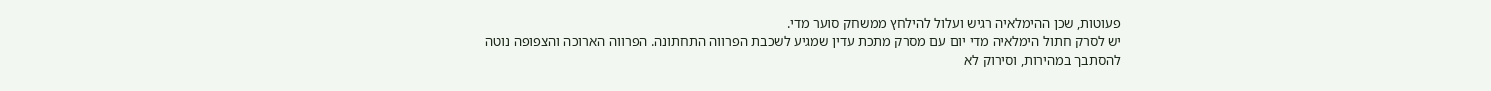פעוטות, שכן ההימלאיה רגיש ועלול להילחץ ממשחק סוער מדי.
יש לסרק חתול הימלאיה מדי יום עם מסרק מתכת עדין שמגיע לשכבת הפרווה התחתונה. הפרווה הארוכה והצפופה נוטה להסתבך במהירות, וסירוק לא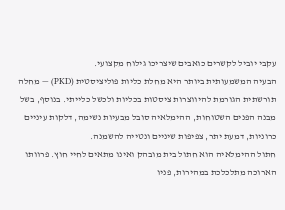עקבי יוביל לקשרים כואבים שיצריכו גילוח מקצועי.
הבעיה המשמעותית ביותר היא מחלת כליות פוליציסטית (PKD) — מחלה תורשתית הגורמת להיווצרות ציסטות בכליות ולכשל כלייתי. בנוסף, בשל מבנה הפנים השטוחות, ההימלאיה סובל מבעיות נשימה, דלקות עיניים כרוניות, דמעת יתר, צפיפות שיניים ונטייה להשמנה.
חתול ההימלאיה הוא חתול בית מובהק ואינו מתאים לחיי חוץ. פרוותו הארוכה מתלכלכת במהירות, פניו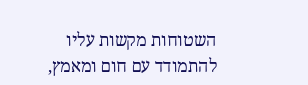השטוחות מקשות עליו להתמודד עם חום ומאמץ,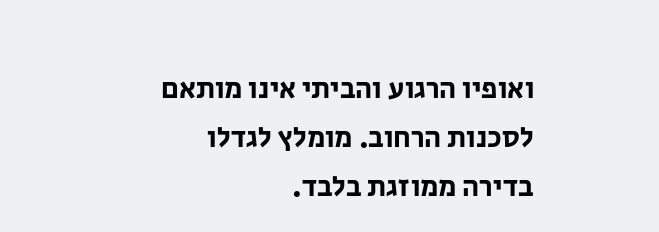ואופיו הרגוע והביתי אינו מותאם לסכנות הרחוב. מומלץ לגדלו בדירה ממוזגת בלבד.